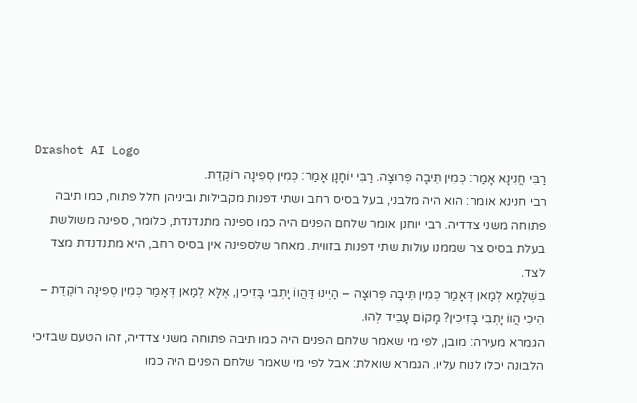Drashot AI Logo
רַבִּי חֲנִינָא אָמַר: כְּמִין תֵּיבָה פְּרוּצָה. רַבִּי יוֹחָנָן אָמַר: כְּמִין סְפִינָה רוֹקֶדֶת.
רבי חנינא אומר: הוא היה מלבני, בעל בסיס רחב ושתי דפנות מקבילות וביניהן חלל פתוח, כמו תיבה פתוחה משני צדדיה. רבי יוחנן אומר שלחם הפנים היה כמו ספינה מתנדנדת, כלומר, ספינה משולשת בעלת בסיס צר שממנו עולות שתי דפנות בזווית. מאחר שלספינה אין בסיס רחב, היא מתנדנדת מצד לצד.
בִּשְׁלָמָא לְמַאן דְּאָמַר כְּמִין תֵּיבָה פְּרוּצָה – הַיְינוּ דַּהֲווֹ יָתְבִי בָּזִיכִין, אֶלָּא לְמַאן דְּאָמַר כְּמִין סְפִינָה רוֹקֶדֶת – הֵיכִי הֲווֹ יָתְבִי בָּזִיכִין? מָקוֹם עָבֵיד לְהוּ.
הגמרא מעירה: מובן, לפי מי שאמר שלחם הפנים היה כמו תיבה פתוחה משני צדדיה, זהו הטעם שבזיכי הלבונה יכלו לנוח עליו. הגמרא שואלת: אבל לפי מי שאמר שלחם הפנים היה כמו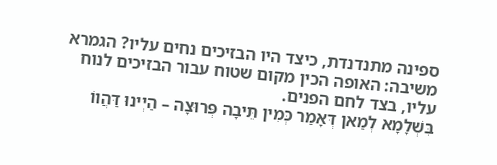ספינה מתנדנדת, כיצד היו הבזיכים נחים עליו? הגמרא משיבה: האופה הכין מקום שטוח עבור הבזיכים לנוח עליו, בצד לחם הפנים.
בִּשְׁלָמָא לְמַאן דְּאָמַר כְּמִין תֵּיבָה פְּרוּצָה – הַיְינוּ דַּהֲווֹ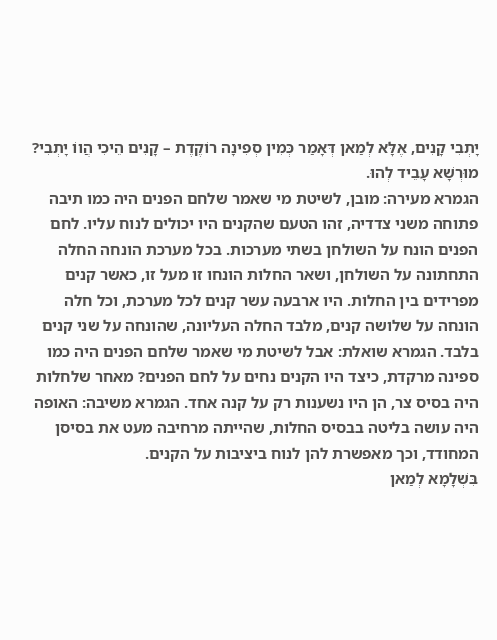יָתְבִי קָנִים, אֶלָּא לְמַאן דְּאָמַר כְּמִין סְפִינָה רוֹקֶדֶת – קָנִים הֵיכִי הֲווֹ יָתְבִי? מוּרְשָׁא עָבֵיד לְהוּ.
הגמרא מעירה: מובן, לשיטת מי שאמר שלחם הפנים היה כמו תיבה פתוחה משני צדדיה, זהו הטעם שהקנים היו יכולים לנוח עליו. לחם הפנים הונח על השולחן בשתי מערכות. בכל מערכת הונחה החלה התחתונה על השולחן, ושאר החלות הונחו זו מעל זו, כאשר קנים מפרידים בין החלות. היו ארבעה עשר קנים לכל מערכת, וכל חלה הונחה על שלושה קנים, מלבד החלה העליונה, שהונחה על שני קנים בלבד. הגמרא שואלת: אבל לשיטת מי שאמר שלחם הפנים היה כמו ספינה מרקדת, כיצד היו הקנים נחים על לחם הפנים? מאחר שלחלות היה בסיס צר, הן היו נשענות רק על קנה אחד. הגמרא משיבה: האופה היה עושה בליטה בבסיס החלות, שהייתה מרחיבה מעט את בסיסן המחודד, וכך מאפשרת להן לנוח ביציבות על הקנים.
בִּשְׁלָמָא לְמַאן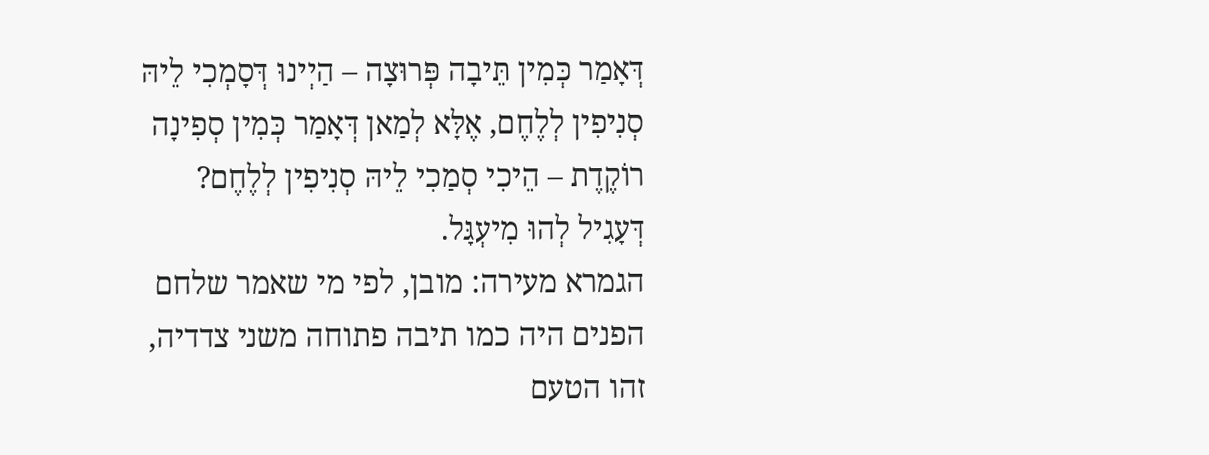דְּאָמַר כְּמִין תֵּיבָה פְּרוּצָה – הַיְינוּ דְּסָמְכִי לֵיהּ סְנִיפִין לְלֶחֶם, אֶלָּא לְמַאן דְּאָמַר כְּמִין סְפִינָה רוֹקֶדֶת – הֵיכִי סְמַכִי לֵיהּ סְנִיפִין לְלֶחֶם? דְּעָגִיל לְהוּ מִיעְגָּל.
הגמרא מעירה: מובן, לפי מי שאמר שלחם הפנים היה כמו תיבה פתוחה משני צדדיה, זהו הטעם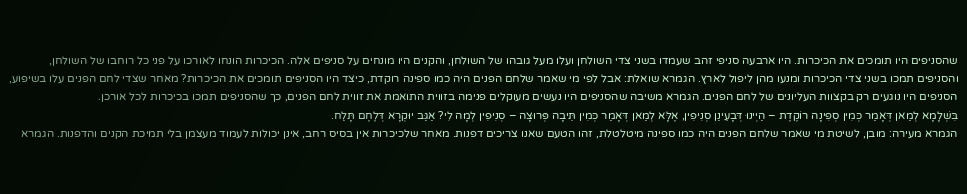שהסניפים היו תומכים את הכיכרות. היו ארבעה סניפי זהב שעמדו בשני צדי השולחן ועלו מעל גובהו של השולחן, והקנים היו מונחים על סניפים אלה. הכיכרות הונחו לאורכו על פני כל רוחבו של השולחן, והסניפים תמכו בשני צדי הכיכרות ומנעו מהן ליפול לארץ. הגמרא שואלת: אבל לפי מי שאמר שלחם הפנים היה כמו ספינה רוקדת, כיצד היו הסניפים תומכים את הכיכרות? מאחר שצדי לחם הפנים עלו בשיפוע, הסניפים היו נוגעים רק בקצוות העליונים של לחם הפנים. הגמרא משיבה שהסניפים היו נעשים מעוקלים פנימה בזווית התואמת את זווית לחם הפנים, כך שהסניפים תמכו בכיכרות לכל אורכן.
בִּשְׁלָמָא לְמַאן דְּאָמַר כְּמִין סְפִינָה רוֹקֶדֶת – הַיְינוּ דְּבָעֵינַן סְנִיפִין, אֶלָּא לְמַאן דְּאָמַר כְּמִין תֵּיבָה פְּרוּצָה – סְנִיפִין לְמָה לִי? אַגַּב יוּקְרָא דְּלֶחֶם תָּלַח.
הגמרא מעירה: מובן, לשיטת מי שאמר שלחם הפנים היה כמו ספינה מיטלטלת, זהו הטעם שאנו צריכים דפנות. מאחר שלכיכרות אין בסיס רחב, אינן יכולות לעמוד מעצמן בלי תמיכת הקנים והדפנות. הגמרא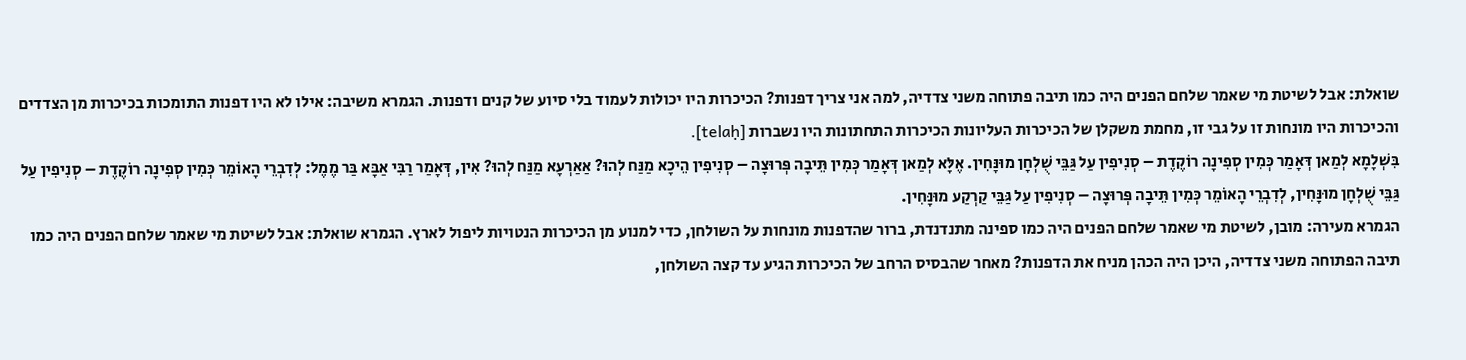שואלת: אבל לשיטת מי שאמר שלחם הפנים היה כמו תיבה פתוחה משני צדדיה, למה אני צריך דפנות? הכיכרות היו יכולות לעמוד בלי סיוע של קנים ודפנות. הגמרא משיבה: אילו לא היו דפנות התומכות בכיכרות מן הצדדים והכיכרות היו מונחות זו על גבי זו, מחמת משקלן של הכיכרות העליונות הכיכרות התחתונות היו נשברות [telaḥ].
בִּשְׁלָמָא לְמַאן דְּאָמַר כְּמִין סְפִינָה רוֹקֶדֶת – סְנִיפִין עַל גַּבֵּי שֻׁלְחָן מוּנָּחִין. אֶלָּא לְמַאן דְּאָמַר כְּמִין תֵּיבָה פְּרוּצָה – סְנִיפִין הֵיכָא מַנַּח לְהוּ? אַאַרְעָא מַנַּח לְהוּ? אִין, דְּאָמַר רַבִּי אַבָּא בַּר מֶמֶל: לְדִבְרֵי הָאוֹמֵר כְּמִין סְפִינָה רוֹקֶדֶת – סְנִיפִין עַל גַּבֵּי שֻׁלְחָן מוּנָּחִין, לְדִבְרֵי הָאוֹמֵר כְּמִין תֵּיבָה פְּרוּצָה – סְנִיפִין עַל גַּבֵּי קַרְקַע מוּנָּחִין.
הגמרא מעירה: מובן, לשיטת מי שאמר שלחם הפנים היה כמו ספינה מתנדנדת, ברור שהדפנות מונחות על השולחן, כדי למנוע מן הכיכרות הנטויות ליפול לארץ. הגמרא שואלת: אבל לשיטת מי שאמר שלחם הפנים היה כמו תיבה הפתוחה משני צדדיה, היכן היה הכהן מניח את הדפנות? מאחר שהבסיס הרחב של הכיכרות הגיע עד קצה השולחן,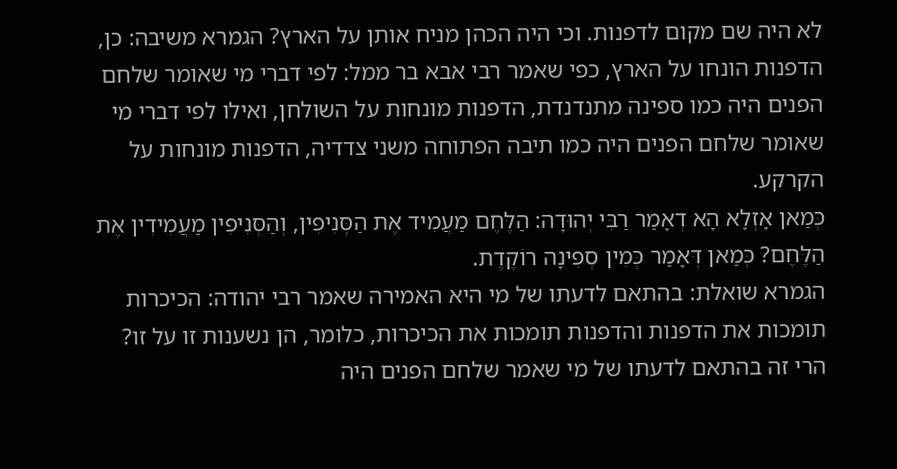לא היה שם מקום לדפנות. וכי היה הכהן מניח אותן על הארץ? הגמרא משיבה: כן, הדפנות הונחו על הארץ, כפי שאמר רבי אבא בר ממל: לפי דברי מי שאומר שלחם הפנים היה כמו ספינה מתנדנדת, הדפנות מונחות על השולחן, ואילו לפי דברי מי שאומר שלחם הפנים היה כמו תיבה הפתוחה משני צדדיה, הדפנות מונחות על הקרקע.
כְּמַאן אָזְלָא הָא דְאָמַר רַבִּי יְהוּדָה: הַלֶּחֶם מַעֲמִיד אֶת הַסְּנִיפִין, וְהַסְּנִיפִין מַעֲמִידִין אֶת הַלֶּחֶם? כְּמַאן דְּאָמַר כְּמִין סְפִינָה רוֹקֶדֶת.
הגמרא שואלת: בהתאם לדעתו של מי היא האמירה שאמר רבי יהודה: הכיכרות תומכות את הדפנות והדפנות תומכות את הכיכרות, כלומר, הן נשענות זו על זו? הרי זה בהתאם לדעתו של מי שאמר שלחם הפנים היה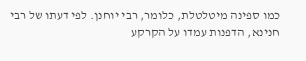כמו ספינה מיטלטלת, כלומר, רבי יוחנן. לפי דעתו של רבי חנינא, הדפנות עמדו על הקרקע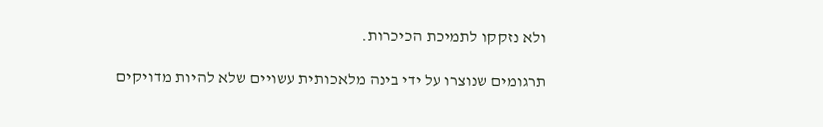ולא נזקקו לתמיכת הכיכרות.

תרגומים שנוצרו על ידי בינה מלאכותית עשויים שלא להיות מדויקים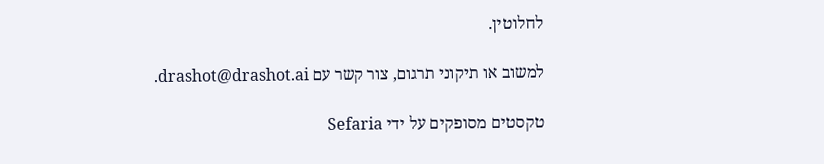לחלוטין.

למשוב או תיקוני תרגום, צור קשר עם drashot@drashot.ai.

טקסטים מסופקים על ידי Sefaria